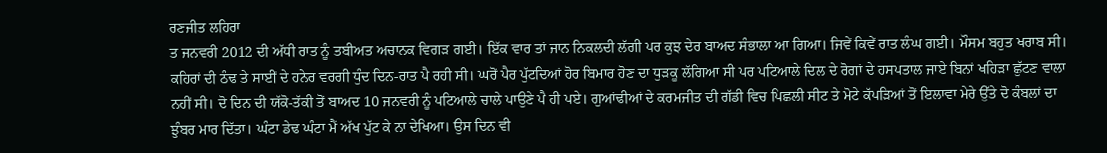ਰਣਜੀਤ ਲਹਿਰਾ
ਤ ਜਨਵਰੀ 2012 ਦੀ ਅੱਧੀ ਰਾਤ ਨੂੰ ਤਬੀਅਤ ਅਚਾਨਕ ਵਿਗੜ ਗਈ। ਇੱਕ ਵਾਰ ਤਾਂ ਜਾਨ ਨਿਕਲਦੀ ਲੱਗੀ ਪਰ ਕੁਝ ਦੇਰ ਬਾਅਦ ਸੰਭਾਲਾ ਆ ਗਿਆ। ਜਿਵੇਂ ਕਿਵੇਂ ਰਾਤ ਲੰਘ ਗਈ। ਮੌਸਮ ਬਹੁਤ ਖਰਾਬ ਸੀ। ਕਹਿਰਾਂ ਦੀ ਠੰਢ ਤੇ ਸਾਈਂ ਦੇ ਹਨੇਰ ਵਰਗੀ ਧੁੰਦ ਦਿਨ-ਰਾਤ ਪੈ ਰਹੀ ਸੀ। ਘਰੋਂ ਪੈਰ ਪੁੱਟਦਿਆਂ ਹੋਰ ਬਿਮਾਰ ਹੋਣ ਦਾ ਧੁੜਕੂ ਲੱਗਿਆ ਸੀ ਪਰ ਪਟਿਆਲੇ ਦਿਲ ਦੇ ਰੋਗਾਂ ਦੇ ਹਸਪਤਾਲ ਜਾਏ ਬਿਨਾਂ ਖਹਿੜਾ ਛੁੱਟਣ ਵਾਲਾ ਨਹੀਂ ਸੀ। ਦੋ ਦਿਨ ਦੀ ਯੱਕੋ-ਤੱਕੀ ਤੋਂ ਬਾਅਦ 10 ਜਨਵਰੀ ਨੂੰ ਪਟਿਆਲੇ ਚਾਲੇ ਪਾਉਣੇ ਪੈ ਹੀ ਪਏ। ਗੁਆਂਢੀਆਂ ਦੇ ਕਰਮਜੀਤ ਦੀ ਗੱਡੀ ਵਿਚ ਪਿਛਲੀ ਸੀਟ ਤੇ ਮੋਟੇ ਕੱਪੜਿਆਂ ਤੋਂ ਇਲਾਵਾ ਮੇਰੇ ਉੱਤੇ ਦੋ ਕੰਬਲਾਂ ਦਾ ਝੁੰਬਰ ਮਾਰ ਦਿੱਤਾ। ਘੰਟਾ ਡੇਢ ਘੰਟਾ ਮੈਂ ਅੱਖ ਪੁੱਟ ਕੇ ਨਾ ਦੇਖਿਆ। ਉਸ ਦਿਨ ਵੀ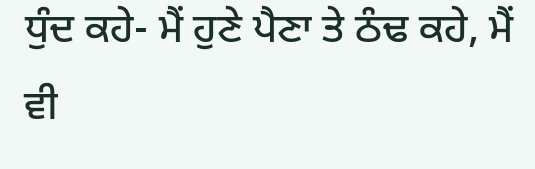ਧੁੰਦ ਕਹੇ- ਮੈਂ ਹੁਣੇ ਪੈਣਾ ਤੇ ਠੰਢ ਕਹੇ, ਮੈਂ ਵੀ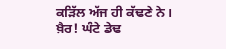ਕੜਿੱਲ ਅੱਜ ਹੀ ਕੱਢਣੇ ਨੇ।
ਖ਼ੈਰ! ਘੰਟੇ ਡੇਢ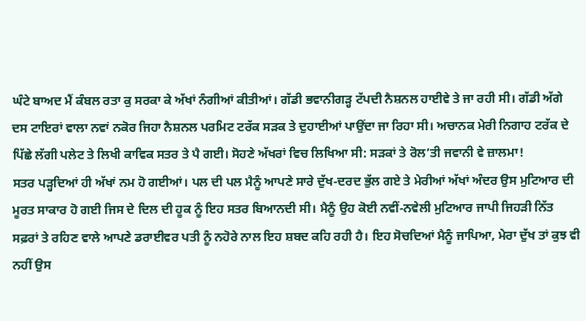ਘੰਟੇ ਬਾਅਦ ਮੈਂ ਕੰਬਲ ਰਤਾ ਕੁ ਸਰਕਾ ਕੇ ਅੱਖਾਂ ਨੰਗੀਆਂ ਕੀਤੀਆਂ। ਗੱਡੀ ਭਵਾਨੀਗੜ੍ਹ ਟੱਪਦੀ ਨੈਸ਼ਨਲ ਹਾਈਵੇ ਤੇ ਜਾ ਰਹੀ ਸੀ। ਗੱਡੀ ਅੱਗੇ ਦਸ ਟਾਇਰਾਂ ਵਾਲਾ ਨਵਾਂ ਨਕੋਰ ਜਿਹਾ ਨੈਸ਼ਨਲ ਪਰਮਿਟ ਟਰੱਕ ਸੜਕ ਤੇ ਦੁਹਾਈਆਂ ਪਾਉਂਦਾ ਜਾ ਰਿਹਾ ਸੀ। ਅਚਾਨਕ ਮੇਰੀ ਨਿਗਾਹ ਟਰੱਕ ਦੇ ਪਿੱਛੇ ਲੱਗੀ ਪਲੇਟ ਤੇ ਲਿਖੀ ਕਾਵਿਕ ਸਤਰ ਤੇ ਪੈ ਗਈ। ਸੋਹਣੇ ਅੱਖਰਾਂ ਵਿਚ ਲਿਖਿਆ ਸੀ: ਸੜਕਾਂ ਤੇ ਰੋਲ’ਤੀ ਜਵਾਨੀ ਵੇ ਜ਼ਾਲਮਾ!
ਸਤਰ ਪੜ੍ਹਦਿਆਂ ਹੀ ਅੱਖਾਂ ਨਮ ਹੋ ਗਈਆਂ। ਪਲ ਦੀ ਪਲ ਮੈਨੂੰ ਆਪਣੇ ਸਾਰੇ ਦੁੱਖ-ਦਰਦ ਭੁੱਲ ਗਏ ਤੇ ਮੇਰੀਆਂ ਅੱਖਾਂ ਅੰਦਰ ਉਸ ਮੁਟਿਆਰ ਦੀ ਮੂਰਤ ਸਾਕਾਰ ਹੋ ਗਈ ਜਿਸ ਦੇ ਦਿਲ ਦੀ ਹੂਕ ਨੂੰ ਇਹ ਸਤਰ ਬਿਆਨਦੀ ਸੀ। ਮੈਨੂੰ ਉਹ ਕੋਈ ਨਵੀਂ-ਨਵੇਲੀ ਮੁਟਿਆਰ ਜਾਪੀ ਜਿਹੜੀ ਨਿੱਤ ਸਫ਼ਰਾਂ ਤੇ ਰਹਿਣ ਵਾਲੇ ਆਪਣੇ ਡਰਾਈਵਰ ਪਤੀ ਨੂੰ ਨਹੋਰੇ ਨਾਲ ਇਹ ਸ਼ਬਦ ਕਹਿ ਰਹੀ ਹੈ। ਇਹ ਸੋਚਦਿਆਂ ਮੈਨੂੰ ਜਾਪਿਆ, ਮੇਰਾ ਦੁੱਖ ਤਾਂ ਕੁਝ ਵੀ ਨਹੀਂ ਉਸ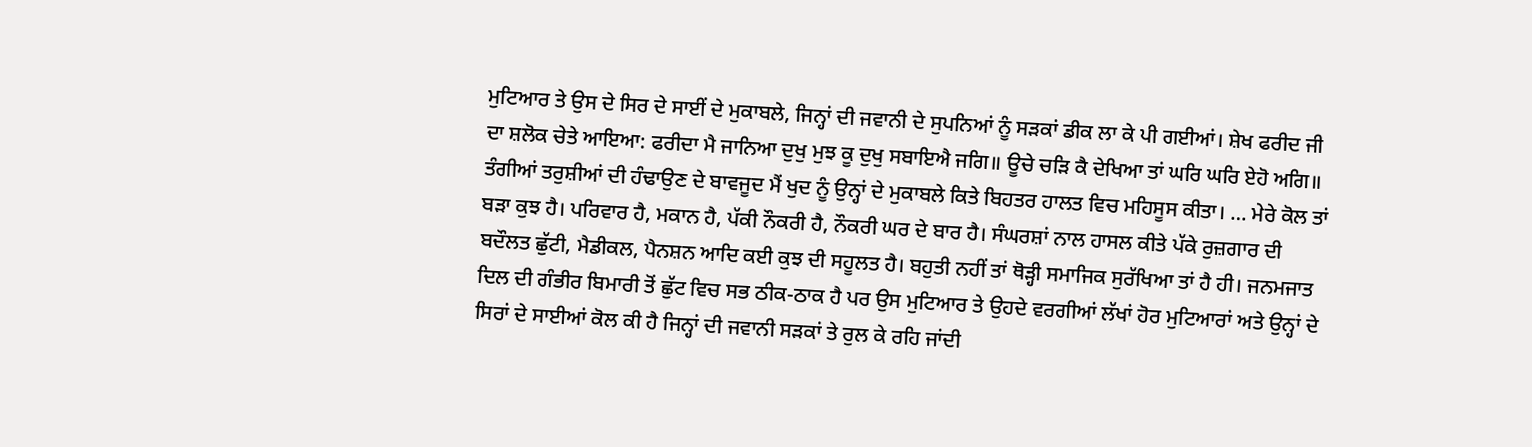ਮੁਟਿਆਰ ਤੇ ਉਸ ਦੇ ਸਿਰ ਦੇ ਸਾਈਂ ਦੇ ਮੁਕਾਬਲੇ, ਜਿਨ੍ਹਾਂ ਦੀ ਜਵਾਨੀ ਦੇ ਸੁਪਨਿਆਂ ਨੂੰ ਸੜਕਾਂ ਡੀਕ ਲਾ ਕੇ ਪੀ ਗਈਆਂ। ਸ਼ੇਖ ਫਰੀਦ ਜੀ ਦਾ ਸ਼ਲੋਕ ਚੇਤੇ ਆਇਆ: ਫਰੀਦਾ ਮੈ ਜਾਨਿਆ ਦੁਖੁ ਮੁਝ ਕੂ ਦੁਖੁ ਸਬਾਇਐ ਜਗਿ॥ ਊਚੇ ਚੜਿ ਕੈ ਦੇਖਿਆ ਤਾਂ ਘਰਿ ਘਰਿ ਏਹੋ ਅਗਿ॥ ਤੰਗੀਆਂ ਤਰੁਸ਼ੀਆਂ ਦੀ ਹੰਢਾਉਣ ਦੇ ਬਾਵਜੂਦ ਮੈਂ ਖੁਦ ਨੂੰ ਉਨ੍ਹਾਂ ਦੇ ਮੁਕਾਬਲੇ ਕਿਤੇ ਬਿਹਤਰ ਹਾਲਤ ਵਿਚ ਮਹਿਸੂਸ ਕੀਤਾ। … ਮੇਰੇ ਕੋਲ ਤਾਂ ਬੜਾ ਕੁਝ ਹੈ। ਪਰਿਵਾਰ ਹੈ, ਮਕਾਨ ਹੈ, ਪੱਕੀ ਨੌਕਰੀ ਹੈ, ਨੌਕਰੀ ਘਰ ਦੇ ਬਾਰ ਹੈ। ਸੰਘਰਸ਼ਾਂ ਨਾਲ ਹਾਸਲ ਕੀਤੇ ਪੱਕੇ ਰੁਜ਼ਗਾਰ ਦੀ ਬਦੌਲਤ ਛੁੱਟੀ, ਮੈਡੀਕਲ, ਪੈਨਸ਼ਨ ਆਦਿ ਕਈ ਕੁਝ ਦੀ ਸਹੂਲਤ ਹੈ। ਬਹੁਤੀ ਨਹੀਂ ਤਾਂ ਥੋੜ੍ਹੀ ਸਮਾਜਿਕ ਸੁਰੱਖਿਆ ਤਾਂ ਹੈ ਹੀ। ਜਨਮਜਾਤ ਦਿਲ ਦੀ ਗੰਭੀਰ ਬਿਮਾਰੀ ਤੋਂ ਛੁੱਟ ਵਿਚ ਸਭ ਠੀਕ-ਠਾਕ ਹੈ ਪਰ ਉਸ ਮੁਟਿਆਰ ਤੇ ਉਹਦੇ ਵਰਗੀਆਂ ਲੱਖਾਂ ਹੋਰ ਮੁਟਿਆਰਾਂ ਅਤੇ ਉਨ੍ਹਾਂ ਦੇ ਸਿਰਾਂ ਦੇ ਸਾਈਆਂ ਕੋਲ ਕੀ ਹੈ ਜਿਨ੍ਹਾਂ ਦੀ ਜਵਾਨੀ ਸੜਕਾਂ ਤੇ ਰੁਲ ਕੇ ਰਹਿ ਜਾਂਦੀ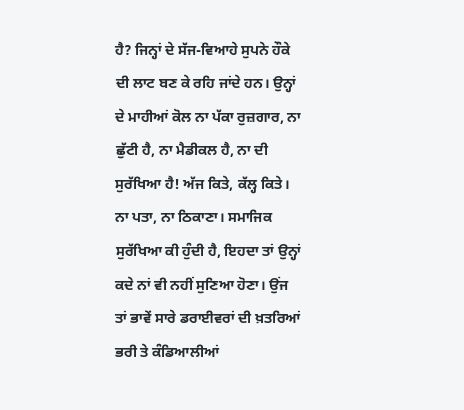ਹੈ? ਜਿਨ੍ਹਾਂ ਦੇ ਸੱਜ-ਵਿਆਹੇ ਸੁਪਨੇ ਹੌਕੇ ਦੀ ਲਾਟ ਬਣ ਕੇ ਰਹਿ ਜਾਂਦੇ ਹਨ। ਉਨ੍ਹਾਂ ਦੇ ਮਾਹੀਆਂ ਕੋਲ ਨਾ ਪੱਕਾ ਰੁਜ਼ਗਾਰ, ਨਾ ਛੁੱਟੀ ਹੈ, ਨਾ ਮੈਡੀਕਲ ਹੈ, ਨਾ ਦੀ ਸੁਰੱਖਿਆ ਹੈ! ਅੱਜ ਕਿਤੇ, ਕੱਲ੍ਹ ਕਿਤੇ। ਨਾ ਪਤਾ, ਨਾ ਠਿਕਾਣਾ। ਸਮਾਜਿਕ ਸੁਰੱਖਿਆ ਕੀ ਹੁੰਦੀ ਹੈ, ਇਹਦਾ ਤਾਂ ਉਨ੍ਹਾਂ ਕਦੇ ਨਾਂ ਵੀ ਨਹੀਂ ਸੁਣਿਆ ਹੋਣਾ। ਉਂਜ ਤਾਂ ਭਾਵੇਂ ਸਾਰੇ ਡਰਾਈਵਰਾਂ ਦੀ ਖ਼ਤਰਿਆਂ ਭਰੀ ਤੇ ਕੰਡਿਆਲੀਆਂ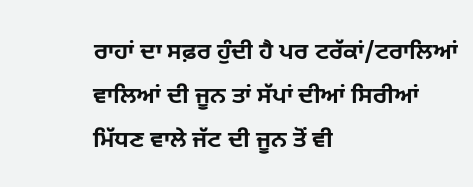ਰਾਹਾਂ ਦਾ ਸਫ਼ਰ ਹੁੰਦੀ ਹੈ ਪਰ ਟਰੱਕਾਂ/ਟਰਾਲਿਆਂ ਵਾਲਿਆਂ ਦੀ ਜੂਨ ਤਾਂ ਸੱਪਾਂ ਦੀਆਂ ਸਿਰੀਆਂ ਮਿੱਧਣ ਵਾਲੇ ਜੱਟ ਦੀ ਜੂਨ ਤੋਂ ਵੀ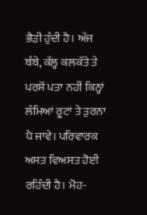ਭੈੜੀ ਹੁੰਦੀ ਹੈ। ਅੱਜ ਬੰਬੇ, ਕੱਲ੍ਹ ਕਲਕੱਤੇ ਤੇ ਪਰਸੋਂ ਪਤਾ ਨਹੀਂ ਕਿਨ੍ਹਾਂ ਲੰਮਿਆਂ ਰੂਟਾਂ ਤੇ ਤੁਰਨਾ ਪੈ ਜਾਵੇ। ਪਰਿਵਾਰਕ ਅਸਤ ਵਿਅਸਤ ਹੋਈ ਰਹਿੰਦੀ ਹੈ। ਮੋਹ-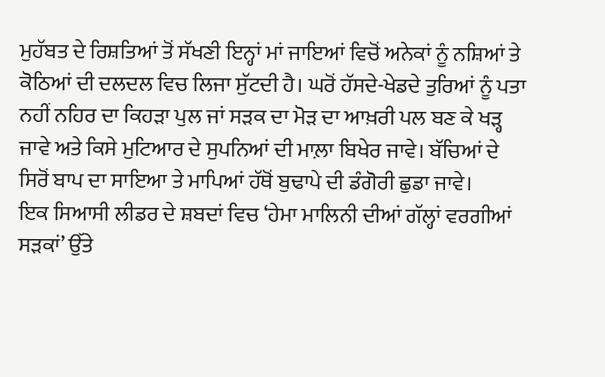ਮੁਹੱਬਤ ਦੇ ਰਿਸ਼ਤਿਆਂ ਤੋਂ ਸੱਖਣੀ ਇਨ੍ਹਾਂ ਮਾਂ ਜਾਇਆਂ ਵਿਚੋਂ ਅਨੇਕਾਂ ਨੂੰ ਨਸ਼ਿਆਂ ਤੇ ਕੋਠਿਆਂ ਦੀ ਦਲਦਲ ਵਿਚ ਲਿਜਾ ਸੁੱਟਦੀ ਹੈ। ਘਰੋਂ ਹੱਸਦੇ-ਖੇਡਦੇ ਤੁਰਿਆਂ ਨੂੰ ਪਤਾ ਨਹੀਂ ਨਹਿਰ ਦਾ ਕਿਹੜਾ ਪੁਲ ਜਾਂ ਸੜਕ ਦਾ ਮੋੜ ਦਾ ਆਖ਼ਰੀ ਪਲ ਬਣ ਕੇ ਖੜ੍ਹ ਜਾਵੇ ਅਤੇ ਕਿਸੇ ਮੁਟਿਆਰ ਦੇ ਸੁਪਨਿਆਂ ਦੀ ਮਾਲ਼ਾ ਬਿਖੇਰ ਜਾਵੇ। ਬੱਚਿਆਂ ਦੇ ਸਿਰੋਂ ਬਾਪ ਦਾ ਸਾਇਆ ਤੇ ਮਾਪਿਆਂ ਹੱਥੋਂ ਬੁਢਾਪੇ ਦੀ ਡੰਗੋਰੀ ਛੁਡਾ ਜਾਵੇ।
ਇਕ ਸਿਆਸੀ ਲੀਡਰ ਦੇ ਸ਼ਬਦਾਂ ਵਿਚ ‘ਹੇਮਾ ਮਾਲਿਨੀ ਦੀਆਂ ਗੱਲ੍ਹਾਂ ਵਰਗੀਆਂ ਸੜਕਾਂ’ ਉੱਤੇ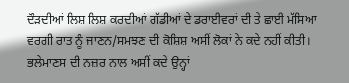ਦੌੜਦੀਆਂ ਲਿਸ਼ ਲਿਸ਼ ਕਰਦੀਆਂ ਗੱਡੀਆਂ ਦੇ ਡਰਾਈਵਰਾਂ ਦੀ ਤੇ ਛਾਈ ਮੱਸਿਆ ਵਰਗੀ ਰਾਤ ਨੂੰ ਜਾਣਨ/ਸਮਝਣ ਦੀ ਕੋਸ਼ਿਸ਼ ਅਸੀਂ ਲੋਕਾਂ ਨੇ ਕਦੇ ਨਹੀਂ ਕੀਤੀ। ਭਲੇਮਾਣਸ ਦੀ ਨਜ਼ਰ ਨਾਲ ਅਸੀਂ ਕਦੇ ਉਨ੍ਹਾਂ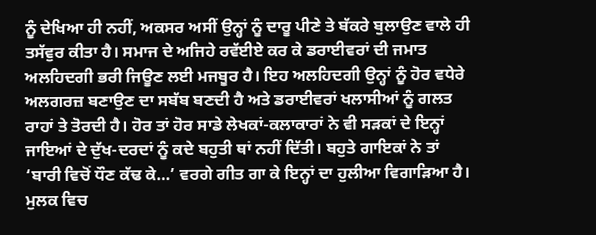ਨੂੰ ਦੇਖਿਆ ਹੀ ਨਹੀਂ, ਅਕਸਰ ਅਸੀਂ ਉਨ੍ਹਾਂ ਨੂੰ ਦਾਰੂ ਪੀਣੇ ਤੇ ਬੱਕਰੇ ਬੁਲਾਉਣ ਵਾਲੇ ਹੀ ਤਸੱਵੁਰ ਕੀਤਾ ਹੈ। ਸਮਾਜ ਦੇ ਅਜਿਹੇ ਰਵੱਈਏ ਕਰ ਕੇ ਡਰਾਈਵਰਾਂ ਦੀ ਜਮਾਤ ਅਲਹਿਦਗੀ ਭਰੀ ਜਿਊਣ ਲਈ ਮਜਬੂਰ ਹੈ। ਇਹ ਅਲਹਿਦਗੀ ਉਨ੍ਹਾਂ ਨੂੰ ਹੋਰ ਵਧੇਰੇ ਅਲਗਰਜ਼ ਬਣਾਉਣ ਦਾ ਸਬੱਬ ਬਣਦੀ ਹੈ ਅਤੇ ਡਰਾਈਵਰਾਂ ਖਲਾਸੀਆਂ ਨੂੰ ਗਲਤ ਰਾਹਾਂ ਤੇ ਤੋਰਦੀ ਹੈ। ਹੋਰ ਤਾਂ ਹੋਰ ਸਾਡੇ ਲੇਖਕਾਂ-ਕਲਾਕਾਰਾਂ ਨੇ ਵੀ ਸੜਕਾਂ ਦੇ ਇਨ੍ਹਾਂ ਜਾਇਆਂ ਦੇ ਦੁੱਖ-ਦਰਦਾਂ ਨੂੰ ਕਦੇ ਬਹੁਤੀ ਥਾਂ ਨਹੀਂ ਦਿੱਤੀ। ਬਹੁਤੇ ਗਾਇਕਾਂ ਨੇ ਤਾਂ ‘ਬਾਰੀ ਵਿਚੋਂ ਧੌਣ ਕੱਢ ਕੇ…’ ਵਰਗੇ ਗੀਤ ਗਾ ਕੇ ਇਨ੍ਹਾਂ ਦਾ ਹੁਲੀਆ ਵਿਗਾੜਿਆ ਹੈ।
ਮੁਲਕ ਵਿਚ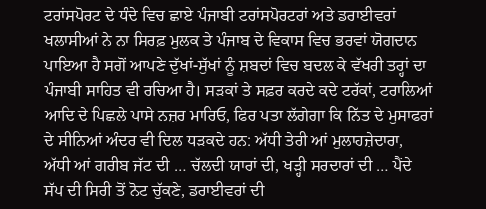ਟਰਾਂਸਪੋਰਟ ਦੇ ਧੰਦੇ ਵਿਚ ਛਾਏ ਪੰਜਾਬੀ ਟਰਾਂਸਪੋਰਟਰਾਂ ਅਤੇ ਡਰਾਈਵਰਾਂ ਖਲਾਸੀਆਂ ਨੇ ਨਾ ਸਿਰਫ਼ ਮੁਲਕ ਤੇ ਪੰਜਾਬ ਦੇ ਵਿਕਾਸ ਵਿਚ ਭਰਵਾਂ ਯੋਗਦਾਨ ਪਾਇਆ ਹੈ ਸਗੋਂ ਆਪਣੇ ਦੁੱਖਾਂ-ਸੁੱਖਾਂ ਨੂੰ ਸ਼ਬਦਾਂ ਵਿਚ ਬਦਲ ਕੇ ਵੱਖਰੀ ਤਰ੍ਹਾਂ ਦਾ ਪੰਜਾਬੀ ਸਾਹਿਤ ਵੀ ਰਚਿਆ ਹੈ। ਸੜਕਾਂ ਤੇ ਸਫ਼ਰ ਕਰਦੇ ਕਦੇ ਟਰੱਕਾਂ, ਟਰਾਲਿਆਂ ਆਦਿ ਦੇ ਪਿਛਲੇ ਪਾਸੇ ਨਜ਼ਰ ਮਾਰਿਓ, ਫਿਰ ਪਤਾ ਲੱਗੇਗਾ ਕਿ ਨਿੱਤ ਦੇ ਮੁਸਾਫਰਾਂ ਦੇ ਸੀਨਿਆਂ ਅੰਦਰ ਵੀ ਦਿਲ ਧੜਕਦੇ ਹਨ: ਅੱਧੀ ਤੇਰੀ ਆਂ ਮੁਲਾਹਜ਼ੇਦਾਰਾ, ਅੱਧੀ ਆਂ ਗਰੀਬ ਜੱਟ ਦੀ … ਚੱਲਦੀ ਯਾਰਾਂ ਦੀ, ਖੜ੍ਹੀ ਸਰਦਾਰਾਂ ਦੀ … ਪੈਂਦੇ ਸੱਪ ਦੀ ਸਿਰੀ ਤੋਂ ਨੋਟ ਚੁੱਕਣੇ, ਡਰਾਈਵਰਾਂ ਦੀ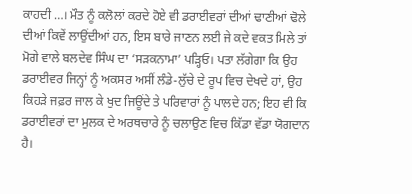ਕਾਹਦੀ …। ਮੌਤ ਨੂੰ ਕਲੋਲਾਂ ਕਰਦੇ ਹੋਏ ਵੀ ਡਰਾਈਵਰਾਂ ਦੀਆਂ ਢਾਣੀਆਂ ਢੋਲੇ ਦੀਆਂ ਕਿਵੇਂ ਲਾਉਂਦੀਆਂ ਹਨ, ਇਸ ਬਾਰੇ ਜਾਣਨ ਲਈ ਜੇ ਕਦੇ ਵਕਤ ਮਿਲੇ ਤਾਂ ਮੋਗੇ ਵਾਲੇ ਬਲਦੇਵ ਸਿੰਘ ਦਾ ‘ਸੜਕਨਾਮਾ’ ਪੜ੍ਹਿਓ। ਪਤਾ ਲੱਗੇਗਾ ਕਿ ਉਹ ਡਰਾਈਵਰ ਜਿਨ੍ਹਾਂ ਨੂੰ ਅਕਸਰ ਅਸੀਂ ਲੰਡੇ-ਲੁੱਚੇ ਦੇ ਰੂਪ ਵਿਚ ਦੇਖਦੇ ਹਾਂ, ਉਹ ਕਿਹੜੇ ਜਫ਼ਰ ਜਾਲ ਕੇ ਖੁਦ ਜਿਊਂਦੇ ਤੇ ਪਰਿਵਾਰਾਂ ਨੂੰ ਪਾਲਦੇ ਹਨ; ਇਹ ਵੀ ਕਿ ਡਰਾਈਵਰਾਂ ਦਾ ਮੁਲਕ ਦੇ ਅਰਥਚਾਰੇ ਨੂੰ ਚਲਾਉਣ ਵਿਚ ਕਿੱਡਾ ਵੱਡਾ ਯੋਗਦਾਨ ਹੈ।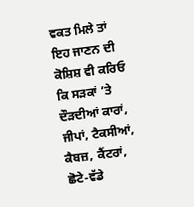ਵਕਤ ਮਿਲੇ ਤਾਂ ਇਹ ਜਾਣਨ ਦੀ ਕੋਸ਼ਿਸ਼ ਵੀ ਕਰਿਓ ਕਿ ਸੜਕਾਂ ’ਤੇ ਦੌੜਦੀਆਂ ਕਾਰਾਂ, ਜੀਪਾਂ, ਟੈਕਸੀਆਂ, ਕੈਬਜ਼, ਕੈਂਟਰਾਂ, ਛੋਟੇ-ਵੱਡੇ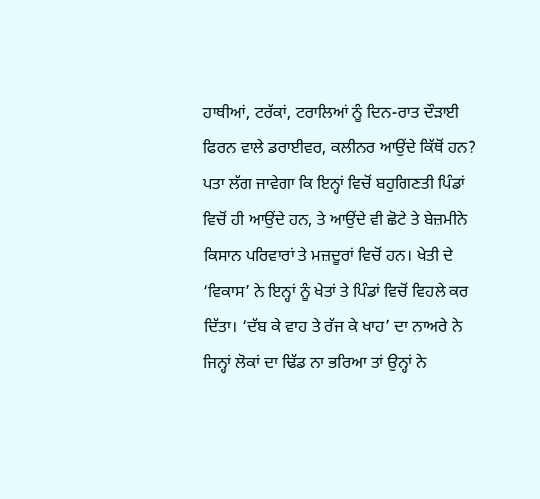ਹਾਥੀਆਂ, ਟਰੱਕਾਂ, ਟਰਾਲਿਆਂ ਨੂੰ ਦਿਨ-ਰਾਤ ਦੌੜਾਈ ਫਿਰਨ ਵਾਲੇ ਡਰਾਈਵਰ, ਕਲੀਨਰ ਆਉਂਦੇ ਕਿੱਥੋਂ ਹਨ? ਪਤਾ ਲੱਗ ਜਾਵੇਗਾ ਕਿ ਇਨ੍ਹਾਂ ਵਿਚੋਂ ਬਹੁਗਿਣਤੀ ਪਿੰਡਾਂ ਵਿਚੋਂ ਹੀ ਆਉਂਦੇ ਹਨ, ਤੇ ਆਉਂਦੇ ਵੀ ਛੋਟੇ ਤੇ ਬੇਜ਼ਮੀਨੇ ਕਿਸਾਨ ਪਰਿਵਾਰਾਂ ਤੇ ਮਜ਼ਦੂਰਾਂ ਵਿਚੋਂ ਹਨ। ਖੇਤੀ ਦੇ ‘ਵਿਕਾਸ’ ਨੇ ਇਨ੍ਹਾਂ ਨੂੰ ਖੇਤਾਂ ਤੇ ਪਿੰਡਾਂ ਵਿਚੋਂ ਵਿਹਲੇ ਕਰ ਦਿੱਤਾ। ‘ਦੱਬ ਕੇ ਵਾਹ ਤੇ ਰੱਜ ਕੇ ਖਾਹ’ ਦਾ ਨਾਅਰੇ ਨੇ ਜਿਨ੍ਹਾਂ ਲੋਕਾਂ ਦਾ ਢਿੱਡ ਨਾ ਭਰਿਆ ਤਾਂ ਉਨ੍ਹਾਂ ਨੇ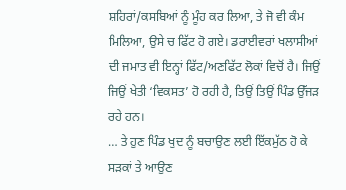ਸ਼ਹਿਰਾਂ/ਕਸਬਿਆਂ ਨੂੰ ਮੂੰਹ ਕਰ ਲਿਆ, ਤੇ ਜੋ ਵੀ ਕੰਮ ਮਿਲਿਆ, ਉਸੇ ਚ ਫਿੱਟ ਹੋ ਗਏ। ਡਰਾਈਵਰਾਂ ਖਲਾਸੀਆਂ ਦੀ ਜਮਾਤ ਵੀ ਇਨ੍ਹਾਂ ਫਿੱਟ/ਅਣਫਿੱਟ ਲੋਕਾਂ ਵਿਚੋਂ ਹੈ। ਜਿਉਂ ਜਿਉਂ ਖੇਤੀ ‘ਵਿਕਸਤ’ ਹੋ ਰਹੀ ਹੈ, ਤਿਉਂ ਤਿਉਂ ਪਿੰਡ ਉੱਜੜ ਰਹੇ ਹਨ।
… ਤੇ ਹੁਣ ਪਿੰਡ ਖੁਦ ਨੂੰ ਬਚਾਉਣ ਲਈ ਇੱਕਮੁੱਠ ਹੋ ਕੇ ਸੜਕਾਂ ਤੇ ਆਉਣ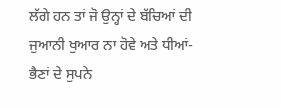ਲੱਗੇ ਹਨ ਤਾਂ ਜੋ ਉਨ੍ਹਾਂ ਦੇ ਬੱਚਿਆਂ ਦੀ ਜੁਆਨੀ ਖੁਆਰ ਨਾ ਹੋਵੇ ਅਤੇ ਧੀਆਂ-ਭੈਣਾਂ ਦੇ ਸੁਪਨੇ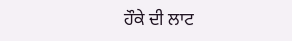ਹੌਕੇ ਦੀ ਲਾਟ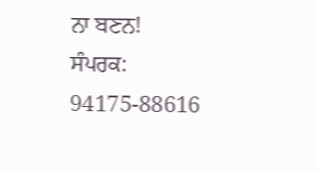ਨਾ ਬਣਨ!
ਸੰਪਰਕ: 94175-88616